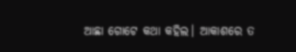ଆଛା ଗୋଟେ କଥା କହିଲ। ଆକାଶରେ ତ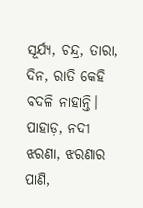ସୂର୍ଯ୍ୟ, ଚନ୍ଦ୍ର, ତାରା, ଦିନ, ରାତି କେହି ବଦଳି ନାହାନ୍ତି।
ପାହାଡ଼, ନଦୀ ଝରଣା, ଝରଣାର ପାଣି,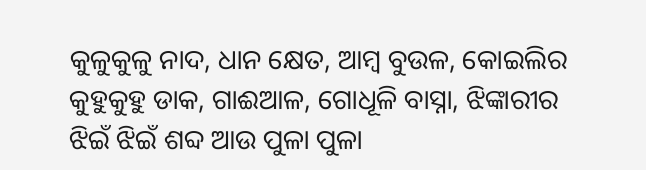କୁଳୁକୁଳୁ ନାଦ, ଧାନ କ୍ଷେତ, ଆମ୍ବ ବୁଉଳ, କୋଇଲିର କୁହୁକୁହୁ ଡାକ, ଗାଈଆଳ, ଗୋଧୂଳି ବାସ୍ନା, ଝିଙ୍କାରୀର ଝିଇଁ ଝିଇଁ ଶବ୍ଦ ଆଉ ପୁଳା ପୁଳା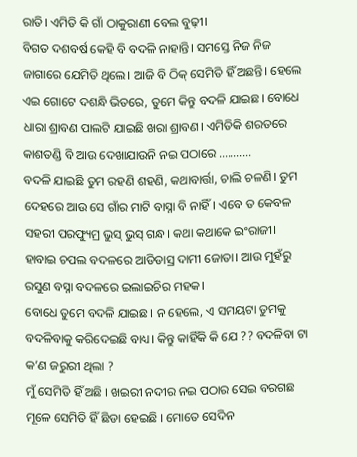ରାତି। ଏମିତି କି ଗାଁ ଠାକୁରାଣୀ ବେଲ ବୁଢ଼ୀ।
ବିଗତ ଦଶବର୍ଷ କେହି ବି ବଦଳି ନାହାନ୍ତି। ସମସ୍ତେ ନିଜ ନିଜ ଜାଗାରେ ଯେମିତି ଥିଲେ। ଆଜି ବି ଠିକ୍ ସେମିତି ହିଁ ଅଛନ୍ତି। ହେଲେ ଏଇ ଗୋଟେ ଦଶନ୍ଧି ଭିତରେ, ତୁମେ କିନ୍ତୁ ବଦଳି ଯାଇଛ। ବୋଧେ ଧାରା ଶ୍ରାବଣ ପାଲଟି ଯାଇଛି ଖରା ଶ୍ରାବଣ। ଏମିତିକି ଶରତରେ କାଶତଣ୍ଡି ବି ଆଉ ଦେଖାଯାଉନି ନଇ ପଠାରେ ...........
ବଦଳି ଯାଇଛି ତୁମ ରହଣି ଶହଣି, କଥାବାର୍ତ୍ତା, ଚାଲି ଚଳଣି। ତୁମ ଦେହରେ ଆଉ ସେ ଗାଁର ମାଟି ବାସ୍ନା ବି ନାହିଁ। ଏବେ ତ କେବଳ ସହରୀ ପରଫ୍ୟୁମ୍ର ଭୁସ୍ ଭୁସ୍ ଗନ୍ଧ। କଥା କଥାକେ ଇଂରାଜୀ। ହାବାଇ ଚପଲ ବଦଳରେ ଆଡିଡାସ୍ର ଦାମୀ ଜୋତା। ଆଉ ମୁହଁରୁ ରସୁଣ ବସ୍ନା ବଦଳରେ ଇଲାଇଚିର ମହକ।
ବୋଧେ ତୁମେ ବଦଳି ଯାଇଛ। ନ ହେଲେ, ଏ ସମୟଟା ତୁମକୁ ବଦଳିବାକୁ କରିଦେଇଛି ବାଧ୍ୟ। କିନ୍ତୁ କାହିଁକି କି ଯେ ?? ବଦଳିବା ଟା କ’ଣ ଜରୁରୀ ଥିଲା ?
ମୁଁ ସେମିତି ହିଁ ଅଛି । ଖଇରୀ ନଦୀର ନଇ ପଠାର ସେଇ ବରଗଛ ମୂଳେ ସେମିତି ହିଁ ଛିଡା ହେଇଛି । ମୋତେ ସେଦିନ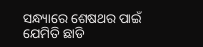ସନ୍ଧ୍ୟାରେ ଶେଷଥର ପାଇଁ ଯେମିତି ଛାଡି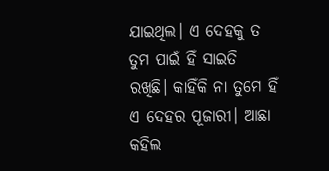ଯାଇଥିଲ। ଏ ଦେହକୁ ତ ତୁମ ପାଇଁ ହିଁ ସାଇତି ରଖିଛି। କାହିଁକି ନା ତୁମେ ହିଁ ଏ ଦେହର ପୂଜାରୀ। ଆଛା କହିଲ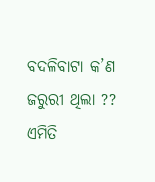ବଦଳିବାଟା କ’ଣ ଜରୁରୀ ଥିଲା ??
ଏମିତି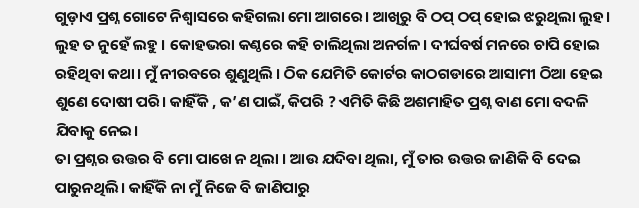ଗୁଡ଼ାଏ ପ୍ରଶ୍ନ ଗୋଟେ ନିଶ୍ୱାସରେ କହିଗଲା ମୋ ଆଗରେ। ଆଖିରୁ ବି ଠପ୍ ଠପ୍ ହୋଇ ଝରୁଥିଲା ଲୁହ। ଲୁହ ତ ନୁହେଁ ଲହୁ । କୋହଭରା କଣ୍ଠରେ କହି ଚାଲିଥିଲା ଅନର୍ଗଳ। ଦୀର୍ଘବର୍ଷ ମନରେ ଚାପି ହୋଇ ରହିଥିବା କଥା। ମୁଁ ନୀରବରେ ଶୁଣୁଥିଲି । ଠିକ ଯେମିତି କୋର୍ଟର କାଠଗଡାରେ ଆସାମୀ ଠିଆ ହେଇ ଶୁଣେ ଦୋଷୀ ପରି। କାହିଁକି , କ’ଣ ପାଇଁ, କିପରି ? ଏମିତି କିଛି ଅଶମାହିତ ପ୍ରଶ୍ନ ବାଣ ମୋ ବଦଳି ଯିବାକୁ ନେଇ।
ତା ପ୍ରଶ୍ନର ଉତ୍ତର ବି ମୋ ପାଖେ ନ ଥିଲା । ଆଉ ଯଦିବା ଥିଲା, ମୁଁ ତାର ଉତ୍ତର ଜାଣିକି ବି ଦେଇ ପାରୁନଥିଲି। କାହିଁକି ନା ମୁଁ ନିଜେ ବି ଜାଣିପାରୁ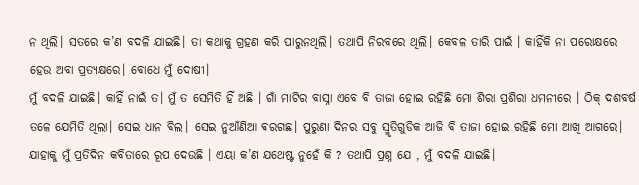ନ ଥିଲି। ସତରେ କ’ଣ ବଦଳି ଯାଇଛି। ତା କଥାକୁ ଗ୍ରହଣ କରି ପାରୁନଥିଲି। ତଥାପି ନିରବରେ ଥିଲି। କେବଳ ତାରି ପାଇଁ । କାହିଁକି ନା ପରୋକ୍ଷରେ ହେଉ ଅବା ପ୍ରତ୍ୟକ୍ଷରେ। ବୋଧେ ମୁଁ ଦୋଷୀ।
ମୁଁ ବଦଳି ଯାଇଛି। କାହିଁ ନାଇଁ ତ। ମୁଁ ତ ସେମିତି ହିଁ ଅଛି । ଗାଁ ମାଟିର ବାସ୍ନା ଏବେ ବି ତାଜା ହୋଇ ରହିଛି ମୋ ଶିରା ପ୍ରଶିରା ଧମନୀରେ । ଠିକ୍ ଦଶବର୍ଷ ତଳେ ଯେମିତି ଥିଲା। ସେଇ ଧାନ ବିଲ। ସେଇ ନୁଆଁଣିଆ ଵରଗଛ। ପୁରୁଣା ଦିନର ସବୁ ସ୍ମୃତିଗୁଡିକ ଆଜି ବି ତାଜା ହୋଇ ରହିଛି ମୋ ଆଖି ଆଗରେ। ଯାହାକୁ ମୁଁ ପ୍ରତିଦିନ କବିତାରେ ରୂପ ଦେଉଛି । ଏୟା କ’ଣ ଯଥେଷ୍ଟ ନୁହେଁ କି ? ତଥାପି ପ୍ରଶ୍ନ ଯେ , ମୁଁ ବଦଳି ଯାଇଛି।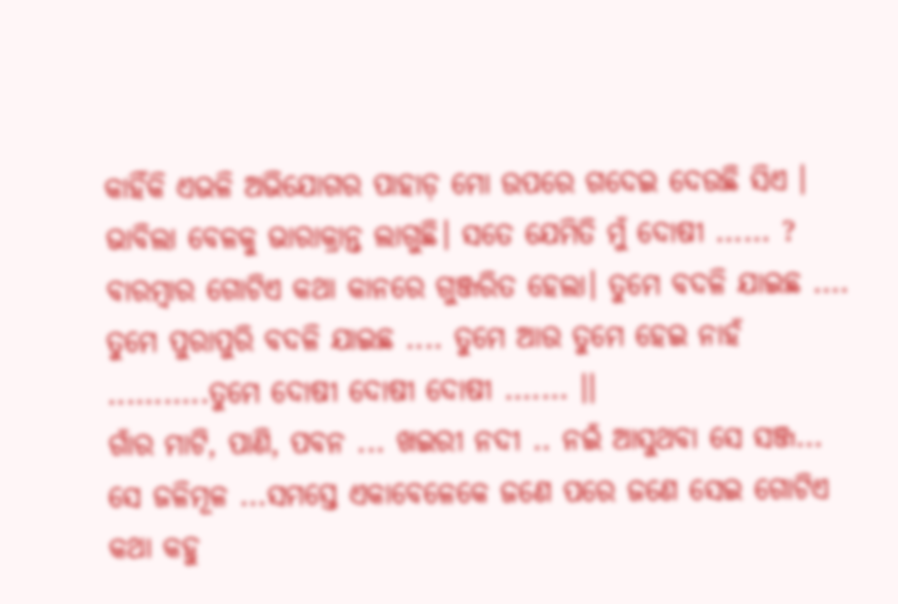କାହିଁକି ଏଭଳି ଅଭିଯୋଗର ପାହାଡ଼ ମୋ ଉପରେ ଗଦେଇ ଦେଉଛି ସିଏ । ଭାବିଲା ବେଳକୁ ଭାରାକ୍ରାନ୍ତ ଲାଗୁଛି। ସତେ ଯେମିତି ମୁଁ ଦୋଷୀ ...... ?
ବାରମ୍ବାର ଗୋଟିଏ କଥା କାନରେ ଗୁଞ୍ଜରିତ ହେଲା। ତୁମେ ବଦଳି ଯାଇଛ .... ତୁମେ ପୁରାପୁରି ବଦଳି ଯାଇଛ .... ତୁମେ ଆଉ ତୁମେ ହେଇ ନାହଁ ...........ତୁମେ ଦୋଷୀ ଦୋଷୀ ଦୋଷୀ ....... ।।
ଗାଁର ମାଟି, ପାଣି, ପବନ ... ଖଇରୀ ନଦୀ .. ନଇଁ ଆସୁଥବା ସେ ସଞ୍ଜ... ସେ ଜଳିମୂଳ ...ସମସ୍ତେ ଏକାବେଳେକେ ଜଣେ ପରେ ଜଣେ ସେଇ ଗୋଟିଏ କଥା କହୁ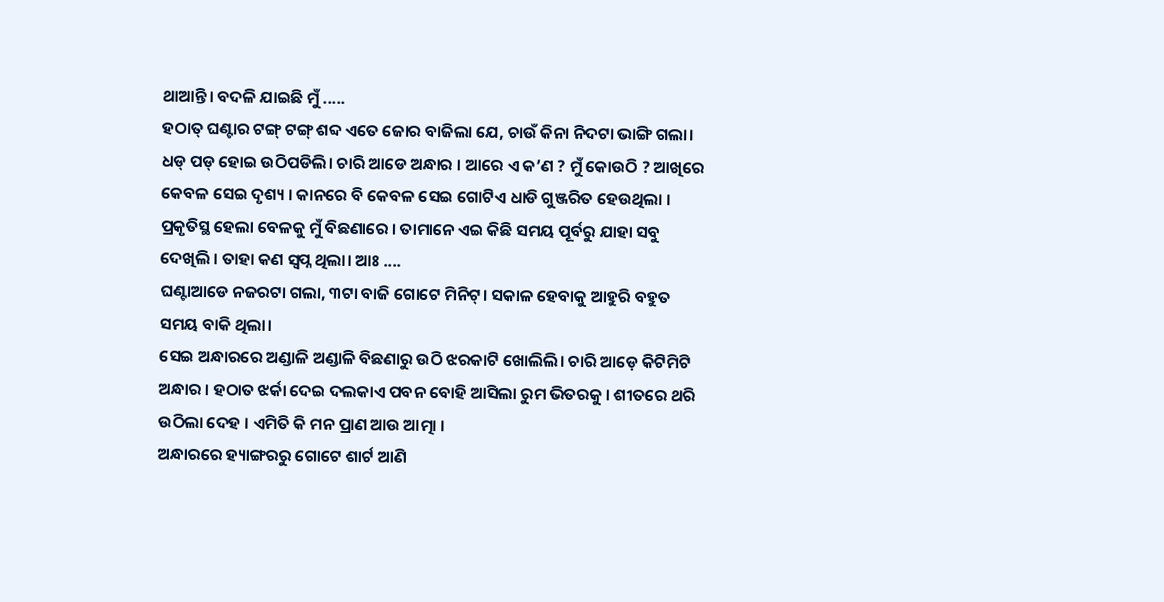ଥାଆନ୍ତି। ବଦଳି ଯାଇଛି ମୁଁ .....
ହଠାତ୍ ଘଣ୍ଟାର ଟଙ୍ଗ୍ ଟଙ୍ଗ୍ ଶବ୍ଦ ଏତେ ଜୋର ବାଜିଲା ଯେ, ଚାଉଁ କିନା ନିଦଟା ଭାଙ୍ଗି ଗଲା। ଧଡ୍ ପଡ୍ ହୋଇ ଉଠିପଡିଲି। ଚାରି ଆଡେ ଅନ୍ଧାର । ଆରେ ଏ କ’ଣ ? ମୁଁ କୋଉଠି ? ଆଖିରେ କେବଳ ସେଇ ଦୃଶ୍ୟ । କାନରେ ବି କେବଳ ସେଇ ଗୋଟିଏ ଧାଡି ଗୁଞ୍ଜରିତ ହେଉଥିଲା । ପ୍ରକୃତିସ୍ଥ ହେଲା ବେଳକୁ ମୁଁ ବିଛଣାରେ । ତାମାନେ ଏଇ କିଛି ସମୟ ପୂର୍ବରୁ ଯାହା ସବୁ ଦେଖିଲି । ତାହା କଣ ସ୍ୱପ୍ନ ଥିଲା। ଆଃ ....
ଘଣ୍ଟାଆଡେ ନଜରଟା ଗଲା, ୩ଟା ବାଜି ଗୋଟେ ମିନିଟ୍। ସକାଳ ହେବାକୁ ଆହୁରି ବହୁତ ସମୟ ବାକି ଥିଲା।
ସେଇ ଅନ୍ଧାରରେ ଅଣ୍ଡାଳି ଅଣ୍ଡାଳି ବିଛଣାରୁ ଉଠି ଝରକାଟି ଖୋଲିଲି। ଚାରି ଆଡ଼େ କିଟିମିଟି ଅନ୍ଧାର । ହଠାତ ଝର୍କା ଦେଇ ଦଲକାଏ ପବନ ବୋହି ଆସିଲା ରୁମ ଭିତରକୁ । ଶୀତରେ ଥରି ଉଠିଲା ଦେହ । ଏମିତି କି ମନ ପ୍ରାଣ ଆଉ ଆତ୍ମା ।
ଅନ୍ଧାରରେ ହ୍ୟାଙ୍ଗରରୁ ଗୋଟେ ଶାର୍ଟ ଆଣି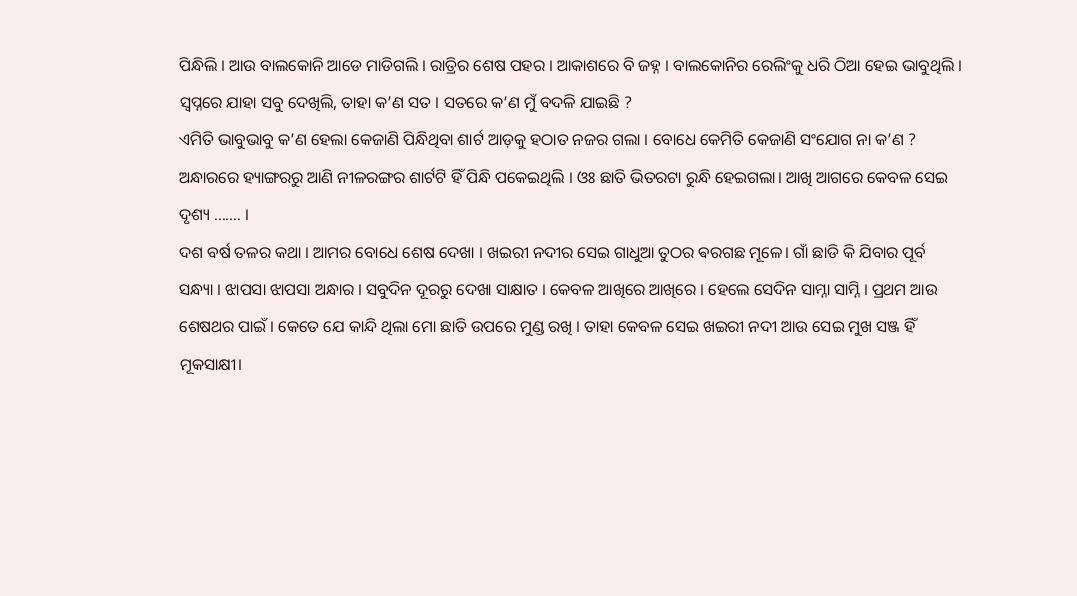ପିନ୍ଧିଲି । ଆଉ ବାଲକୋନି ଆଡେ ମାଡିଗଲି । ରାତ୍ରିର ଶେଷ ପହର । ଆକାଶରେ ବି ଜହ୍ନ । ବାଲକୋନିର ରେଲିଂକୁ ଧରି ଠିଆ ହେଇ ଭାବୁଥିଲି । ସ୍ୱପ୍ନରେ ଯାହା ସବୁ ଦେଖିଲି, ତାହା କ’ଣ ସତ । ସତରେ କ’ଣ ମୁଁ ବଦଳି ଯାଇଛି ?
ଏମିତି ଭାବୁଭାବୁ କ’ଣ ହେଲା କେଜାଣି ପିନ୍ଧିଥିବା ଶାର୍ଟ ଆଡ଼କୁ ହଠାତ ନଜର ଗଲା । ବୋଧେ କେମିତି କେଜାଣି ସଂଯୋଗ ନା କ’ଣ ? ଅନ୍ଧାରରେ ହ୍ୟାଙ୍ଗରରୁ ଆଣି ନୀଳରଙ୍ଗର ଶାର୍ଟଟି ହିଁ ପିନ୍ଧି ପକେଇଥିଲି । ଓଃ ଛାତି ଭିତରଟା ରୁନ୍ଧି ହେଇଗଲା। ଆଖି ଆଗରେ କେବଳ ସେଇ ଦୃଶ୍ୟ ....... ।
ଦଶ ବର୍ଷ ତଳର କଥା । ଆମର ବୋଧେ ଶେଷ ଦେଖା । ଖଇରୀ ନଦୀର ସେଇ ଗାଧୁଆ ତୁଠର ଵରଗଛ ମୂଳେ। ଗାଁ ଛାଡି କି ଯିବାର ପୂର୍ବ ସନ୍ଧ୍ୟା । ଝାପସା ଝାପସା ଅନ୍ଧାର । ସବୁଦିନ ଦୂରରୁ ଦେଖା ସାକ୍ଷାତ । କେବଳ ଆଖିରେ ଆଖିରେ । ହେଲେ ସେଦିନ ସାମ୍ନା ସାମ୍ନି । ପ୍ରଥମ ଆଉ ଶେଷଥର ପାଇଁ । କେତେ ଯେ କାନ୍ଦି ଥିଲା ମୋ ଛାତି ଉପରେ ମୁଣ୍ଡ ରଖି । ତାହା କେବଳ ସେଇ ଖଇରୀ ନଦୀ ଆଉ ସେଇ ମୁଖ ସଞ୍ଜ ହିଁ ମୂକସାକ୍ଷୀ।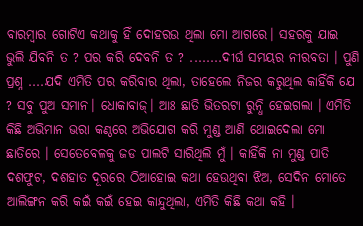ବାରମ୍ବାର ଗୋଟିଏ କଥାକୁ ହିଁ ଦୋହରଉ ଥିଲା ମୋ ଆଗରେ। ସହରକୁ ଯାଇ ଭୁଲି ଯିବନି ତ ? ପର କରି ଦେବନି ତ ? ........ଦୀର୍ଘ ସମୟର ନୀରବତା । ପୁଣି ପ୍ରଶ୍ନ ....ଯଦି ଏମିତି ପର କରିବାର ଥିଲା, ତାହେଲେ ନିଜର କରୁଥିଲ କାହିଁକି ଯେ ? ସବୁ ପୁଅ ସମାନ। ଧୋକାବାଜ୍। ଆଃ ଛାତି ଭିତରଟା ରୁନ୍ଧି ହେଇଗଲା । ଏମିତି କିଛି ଅଭିମାନ ଭରା କଣ୍ଠରେ ଅଭିଯୋଗ କରି ମୁଣ୍ଡ ଆଣି ଥୋଇଦେଲା ମୋ ଛାତିରେ । ସେତେବେଳକୁ ଜଡ ପାଲଟି ସାରିଥିଲି ମୁଁ । କାହିଁକି ନା ମୁଣ୍ଡ ପାତି ଦଶଫୁଟ, ଦଶହାତ ଦୂରରେ ଠିଆହୋଇ କଥା ହେଉଥିବା ଝିଅ, ସେଦିନ ମୋତେ ଆଲିଙ୍ଗନ କରି କଇଁ କଇଁ ହେଇ କାନ୍ଦୁଥିଲା, ଏମିତି କିଛି କଥା କହି ।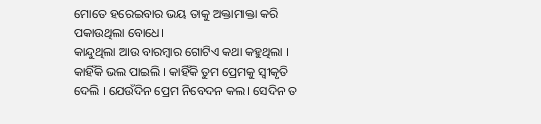ମୋତେ ହରେଇବାର ଭୟ ତାକୁ ଅକ୍ତାମାକ୍ତା କରି ପକାଉଥିଲା ବୋଧେ।
କାନ୍ଦୁଥିଲା ଆଉ ବାରମ୍ବାର ଗୋଟିଏ କଥା କହୁଥିଲା । କାହିଁକି ଭଲ ପାଇଲି । କାହିଁକି ତୁମ ପ୍ରେମକୁ ସ୍ୱୀକୃତି ଦେଲି । ଯେଉଁଦିନ ପ୍ରେମ ନିବେଦନ କଲ। ସେଦିନ ତ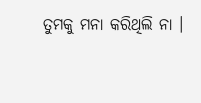ତୁମକୁ ମନା କରିଥିଲି ନା ।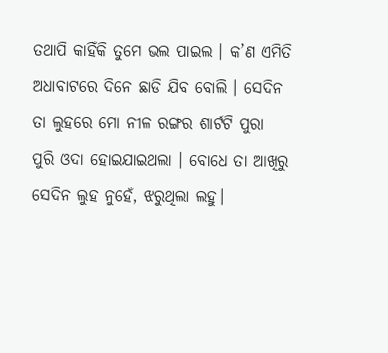ତଥାପି କାହିଁକି ତୁମେ ଭଲ ପାଇଲ । କ’ଣ ଏମିତି ଅଧାବାଟରେ ଦିନେ ଛାଡି ଯିବ ବୋଲି । ସେଦିନ ତା ଲୁହରେ ମୋ ନୀଳ ରଙ୍ଗର ଶାର୍ଟଟି ପୁରା ପୁରି ଓଦା ହୋଇଯାଇଥଲା । ବୋଧେ ତା ଆଖିରୁ ସେଦିନ ଲୁହ ନୁହେଁ, ଝରୁଥିଲା ଲହୁ।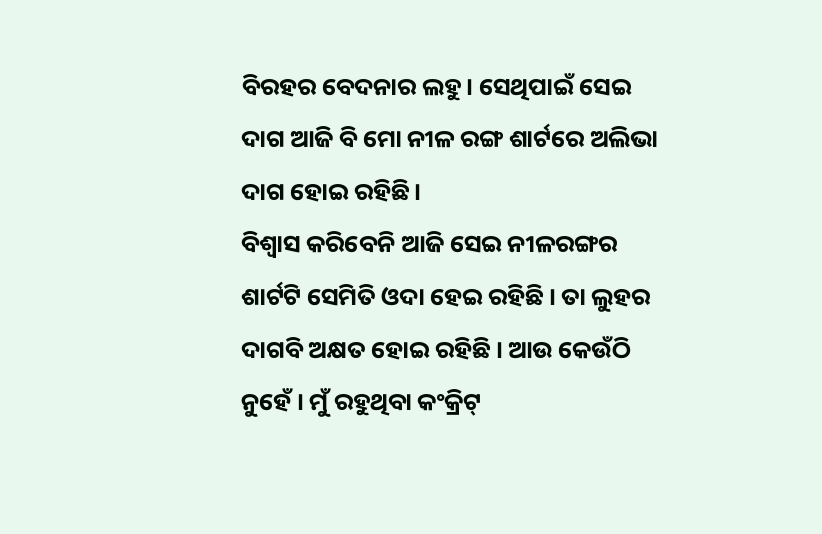ବିରହର ବେଦନାର ଲହୁ। ସେଥିପାଇଁ ସେଇ ଦାଗ ଆଜି ବି ମୋ ନୀଳ ରଙ୍ଗ ଶାର୍ଟରେ ଅଲିଭା ଦାଗ ହୋଇ ରହିଛି।
ବିଶ୍ୱାସ କରିବେନି ଆଜି ସେଇ ନୀଳରଙ୍ଗର ଶାର୍ଟଟି ସେମିତି ଓଦା ହେଇ ରହିଛି । ତା ଲୁହର ଦାଗବି ଅକ୍ଷତ ହୋଇ ରହିଛି । ଆଉ କେଉଁଠି ନୁହେଁ । ମୁଁ ରହୁଥିବା କଂକ୍ରିଟ୍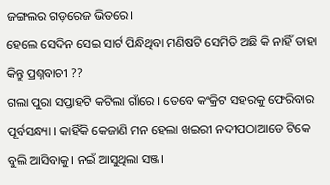ଜଙ୍ଗଲର ଗଡ଼ରେଜ ଭିତରେ।
ହେଲେ ସେଦିନ ସେଇ ସାର୍ଟ ପିନ୍ଧିଥିବା ମଣିଷଟି ସେମିତି ଅଛି କି ନାହିଁ ତାହା କିନ୍ତୁ ପ୍ରଶ୍ନବାଚୀ ??
ଗଲା ପୁରା ସପ୍ତାହଟି କଟିଲା ଗାଁରେ । ତେବେ କଂକ୍ରିଟ ସହରକୁ ଫେରିବାର ପୂର୍ବସନ୍ଧ୍ୟା । କାହିଁକି କେଜାଣି ମନ ହେଲା ଖଇରୀ ନଦୀପଠାଆଡେ ଟିକେ ବୁଲି ଆସିବାକୁ। ନଇଁ ଆସୁଥିଲା ସଞ୍ଜ।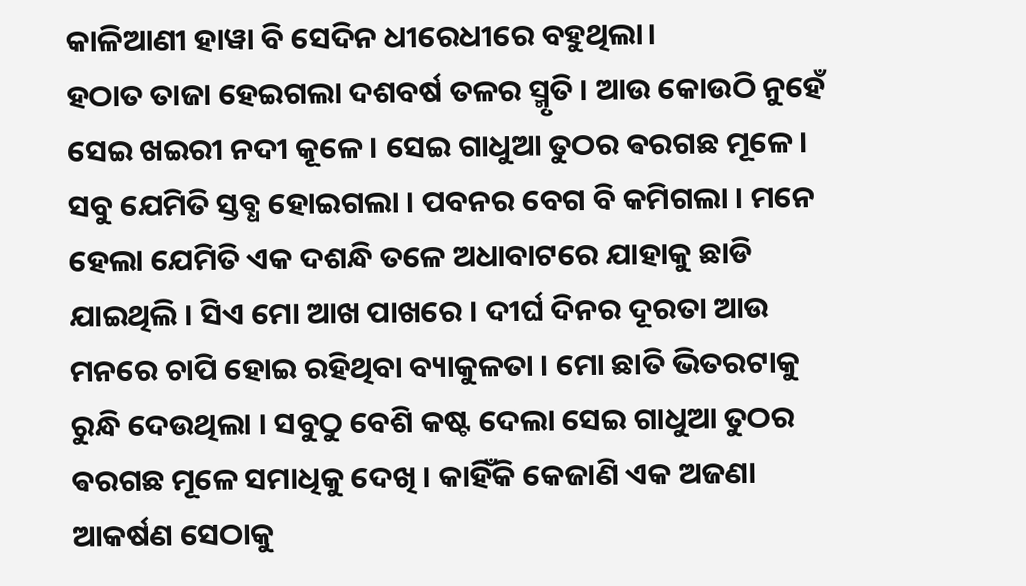କାଳିଆଣୀ ହାୱା ବି ସେଦିନ ଧୀରେଧୀରେ ବହୁଥିଲା।
ହଠାତ ତାଜା ହେଇଗଲା ଦଶବର୍ଷ ତଳର ସ୍ମୃତି । ଆଉ କୋଉଠି ନୁହେଁ ସେଇ ଖଇରୀ ନଦୀ କୂଳେ। ସେଇ ଗାଧୁଆ ତୁଠର ଵରଗଛ ମୂଳେ। ସବୁ ଯେମିତି ସ୍ତବ୍ଧ ହୋଇଗଲା । ପବନର ବେଗ ବି କମିଗଲା । ମନେ ହେଲା ଯେମିତି ଏକ ଦଶନ୍ଧି ତଳେ ଅଧାବାଟରେ ଯାହାକୁ ଛାଡି ଯାଇଥିଲି । ସିଏ ମୋ ଆଖ ପାଖରେ । ଦୀର୍ଘ ଦିନର ଦୂରତା ଆଉ ମନରେ ଚାପି ହୋଇ ରହିଥିବା ବ୍ୟାକୁଳତା । ମୋ ଛାତି ଭିତରଟାକୁ ରୁନ୍ଧି ଦେଉଥିଲା । ସବୁଠୁ ବେଶି କଷ୍ଟ ଦେଲା ସେଇ ଗାଧୁଆ ତୁଠର ଵରଗଛ ମୂଳେ ସମାଧିକୁ ଦେଖି । କାହିଁକି କେଜାଣି ଏକ ଅଜଣା ଆକର୍ଷଣ ସେଠାକୁ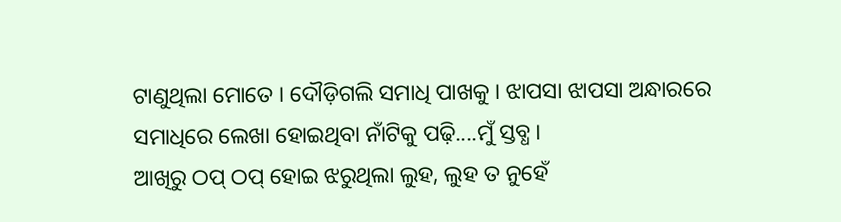ଟାଣୁଥିଲା ମୋତେ । ଦୌଡ଼ିଗଲି ସମାଧି ପାଖକୁ । ଝାପସା ଝାପସା ଅନ୍ଧାରରେ ସମାଧିରେ ଲେଖା ହୋଇଥିବା ନାଁଟିକୁ ପଢ଼ି....ମୁଁ ସ୍ତବ୍ଧ।
ଆଖିରୁ ଠପ୍ ଠପ୍ ହୋଇ ଝରୁଥିଲା ଲୁହ, ଲୁହ ତ ନୁହେଁ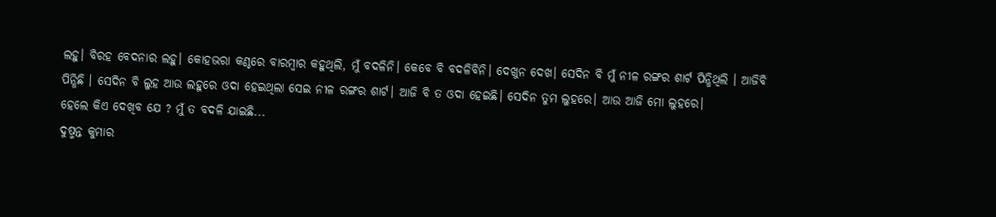ଲହୁ। ବିରହ ବେଦନାର ଲହୁ। କୋହଭରା କଣ୍ଠରେ ବାରମ୍ବାର କହୁଥିଲି, ମୁଁ ବଦଳିନି। କେବେ ବି ବଦଳିବିନି। ଦେଖୁନ ଦେଖ। ସେଦିନ ବି ମୁଁ ନୀଳ ରଙ୍ଗର ଶାର୍ଟ ପିନ୍ଧିଥିଲି । ଆଜିବି ପିନ୍ଧିଛି । ସେଦିନ ବି ଲୁହ ଆଉ ଲହୁରେ ଓଦା ହେଇଥିଲା ସେଇ ନୀଳ ରଙ୍ଗର ଶାର୍ଟ। ଆଜି ବି ତ ଓଦା ହେଇଛି। ସେଦିନ ତୁମ ଲୁହରେ। ଆଉ ଆଜି ମୋ ଲୁହରେ।
ହେଲେ କିଏ ଦେଖିବ ଯେ ? ମୁଁ ତ ବଦଳି ଯାଇଛି...
ଦୁଷ୍ମନ୍ତ କୁମାର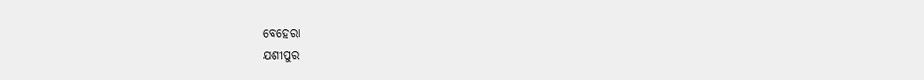ବେହେରା
ଯଶୀପୁର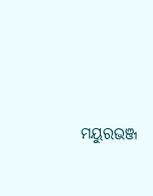ମୟୁରଭଞ୍ଜ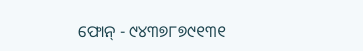ଫୋନ୍ - ୯୪୩୭୮୭୯୧୩୧